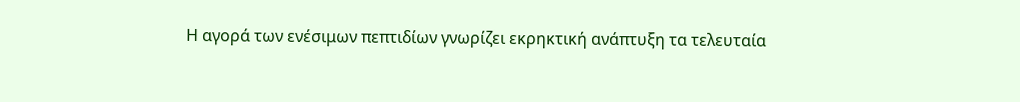Η αγορά των ενέσιμων πεπτιδίων γνωρίζει εκρηκτική ανάπτυξη τα τελευταία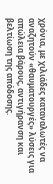χρόνια, με χιλιάδες καταναλωτές να αναζητούν «θαυματουργές» λύσεις για απώλεια βάρους, αντιγήρανση και βελτίωση της απόδοσης.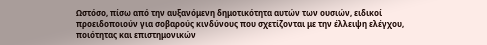Ωστόσο, πίσω από την αυξανόμενη δημοτικότητα αυτών των ουσιών, ειδικοί προειδοποιούν για σοβαρούς κινδύνους που σχετίζονται με την έλλειψη ελέγχου, ποιότητας και επιστημονικών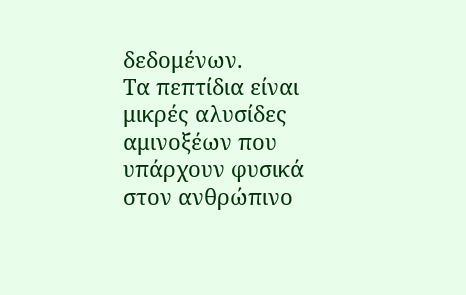δεδομένων.
Τα πεπτίδια είναι μικρές αλυσίδες αμινοξέων που υπάρχουν φυσικά στον ανθρώπινο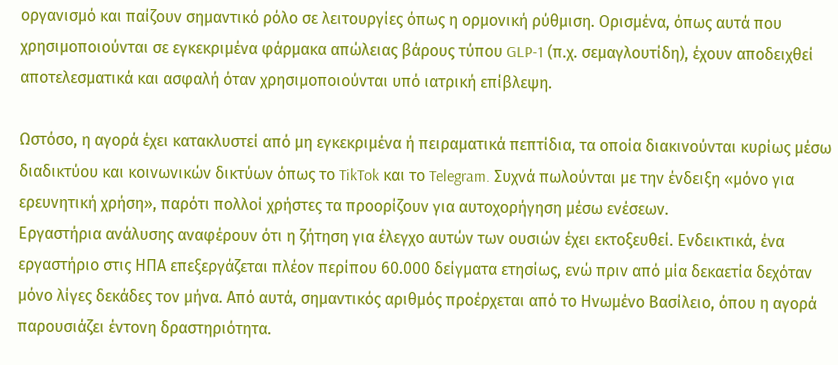οργανισμό και παίζουν σημαντικό ρόλο σε λειτουργίες όπως η ορμονική ρύθμιση. Ορισμένα, όπως αυτά που χρησιμοποιούνται σε εγκεκριμένα φάρμακα απώλειας βάρους τύπου GLP-1 (π.χ. σεμαγλουτίδη), έχουν αποδειχθεί αποτελεσματικά και ασφαλή όταν χρησιμοποιούνται υπό ιατρική επίβλεψη.

Ωστόσο, η αγορά έχει κατακλυστεί από μη εγκεκριμένα ή πειραματικά πεπτίδια, τα οποία διακινούνται κυρίως μέσω διαδικτύου και κοινωνικών δικτύων όπως το TikTok και το Telegram. Συχνά πωλούνται με την ένδειξη «μόνο για ερευνητική χρήση», παρότι πολλοί χρήστες τα προορίζουν για αυτοχορήγηση μέσω ενέσεων.
Εργαστήρια ανάλυσης αναφέρουν ότι η ζήτηση για έλεγχο αυτών των ουσιών έχει εκτοξευθεί. Ενδεικτικά, ένα εργαστήριο στις ΗΠΑ επεξεργάζεται πλέον περίπου 60.000 δείγματα ετησίως, ενώ πριν από μία δεκαετία δεχόταν μόνο λίγες δεκάδες τον μήνα. Από αυτά, σημαντικός αριθμός προέρχεται από το Ηνωμένο Βασίλειο, όπου η αγορά παρουσιάζει έντονη δραστηριότητα.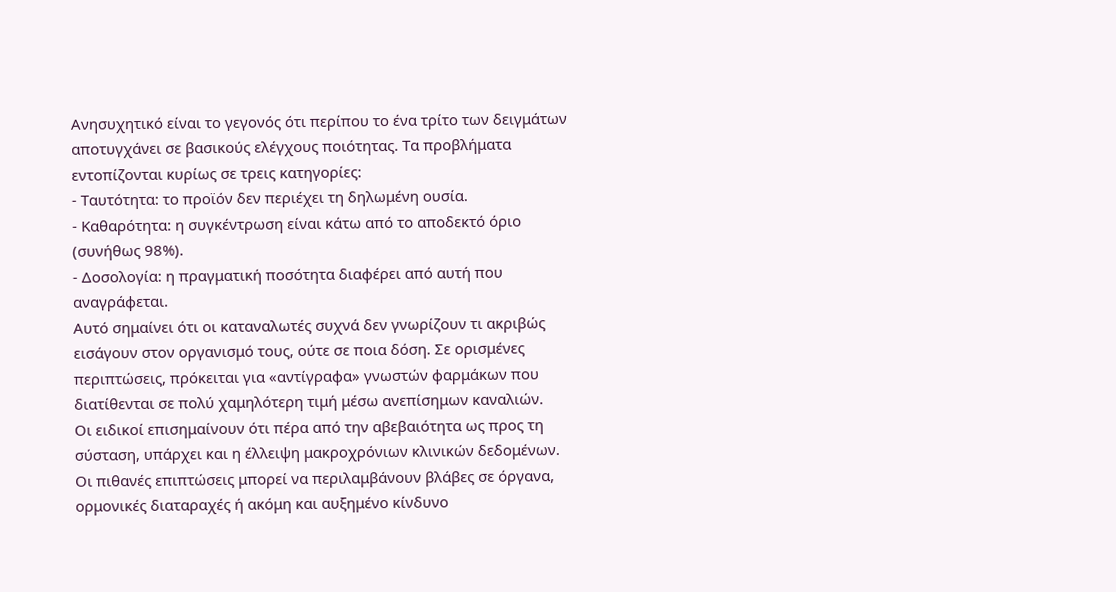Ανησυχητικό είναι το γεγονός ότι περίπου το ένα τρίτο των δειγμάτων αποτυγχάνει σε βασικούς ελέγχους ποιότητας. Τα προβλήματα εντοπίζονται κυρίως σε τρεις κατηγορίες:
- Ταυτότητα: το προϊόν δεν περιέχει τη δηλωμένη ουσία.
- Καθαρότητα: η συγκέντρωση είναι κάτω από το αποδεκτό όριο (συνήθως 98%).
- Δοσολογία: η πραγματική ποσότητα διαφέρει από αυτή που αναγράφεται.
Αυτό σημαίνει ότι οι καταναλωτές συχνά δεν γνωρίζουν τι ακριβώς εισάγουν στον οργανισμό τους, ούτε σε ποια δόση. Σε ορισμένες περιπτώσεις, πρόκειται για «αντίγραφα» γνωστών φαρμάκων που διατίθενται σε πολύ χαμηλότερη τιμή μέσω ανεπίσημων καναλιών.
Οι ειδικοί επισημαίνουν ότι πέρα από την αβεβαιότητα ως προς τη σύσταση, υπάρχει και η έλλειψη μακροχρόνιων κλινικών δεδομένων. Οι πιθανές επιπτώσεις μπορεί να περιλαμβάνουν βλάβες σε όργανα, ορμονικές διαταραχές ή ακόμη και αυξημένο κίνδυνο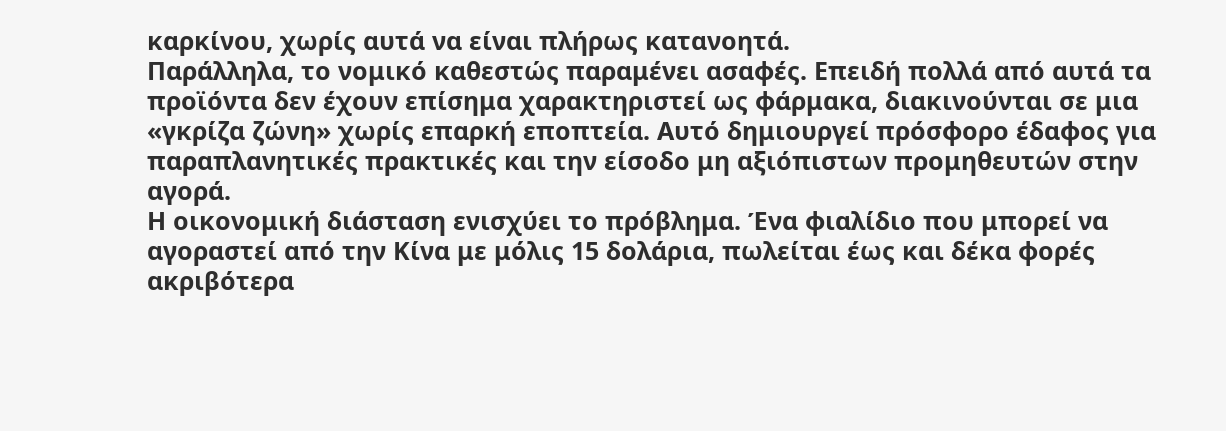καρκίνου, χωρίς αυτά να είναι πλήρως κατανοητά.
Παράλληλα, το νομικό καθεστώς παραμένει ασαφές. Επειδή πολλά από αυτά τα προϊόντα δεν έχουν επίσημα χαρακτηριστεί ως φάρμακα, διακινούνται σε μια «γκρίζα ζώνη» χωρίς επαρκή εποπτεία. Αυτό δημιουργεί πρόσφορο έδαφος για παραπλανητικές πρακτικές και την είσοδο μη αξιόπιστων προμηθευτών στην αγορά.
Η οικονομική διάσταση ενισχύει το πρόβλημα. Ένα φιαλίδιο που μπορεί να αγοραστεί από την Κίνα με μόλις 15 δολάρια, πωλείται έως και δέκα φορές ακριβότερα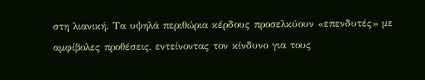στη λιανική. Τα υψηλά περιθώρια κέρδους προσελκύουν «επενδυτές» με αμφίβολες προθέσεις, εντείνοντας τον κίνδυνο για τους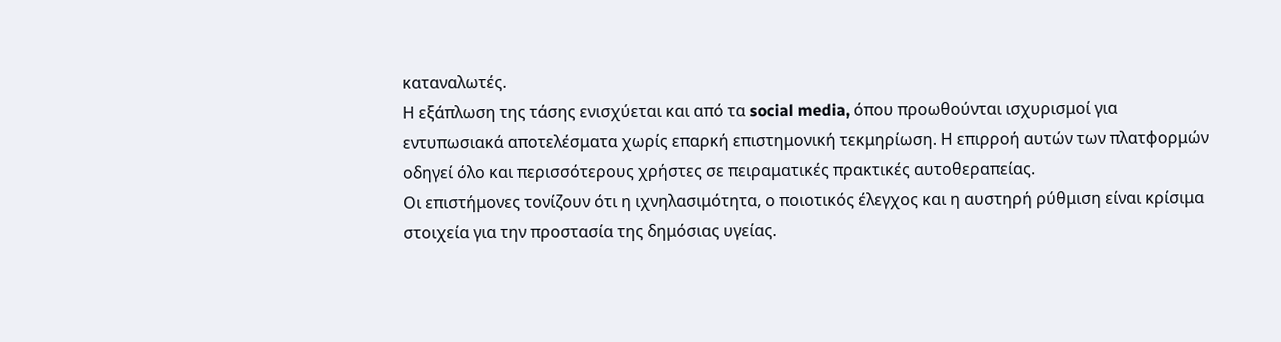καταναλωτές.
Η εξάπλωση της τάσης ενισχύεται και από τα social media, όπου προωθούνται ισχυρισμοί για εντυπωσιακά αποτελέσματα χωρίς επαρκή επιστημονική τεκμηρίωση. Η επιρροή αυτών των πλατφορμών οδηγεί όλο και περισσότερους χρήστες σε πειραματικές πρακτικές αυτοθεραπείας.
Οι επιστήμονες τονίζουν ότι η ιχνηλασιμότητα, ο ποιοτικός έλεγχος και η αυστηρή ρύθμιση είναι κρίσιμα στοιχεία για την προστασία της δημόσιας υγείας.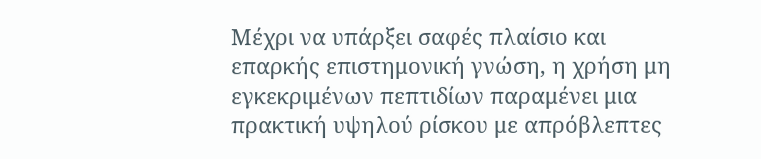Μέχρι να υπάρξει σαφές πλαίσιο και επαρκής επιστημονική γνώση, η χρήση μη εγκεκριμένων πεπτιδίων παραμένει μια πρακτική υψηλού ρίσκου με απρόβλεπτες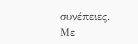συνέπειες.
Με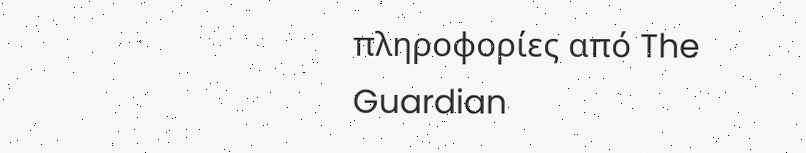πληροφορίες από The Guardian